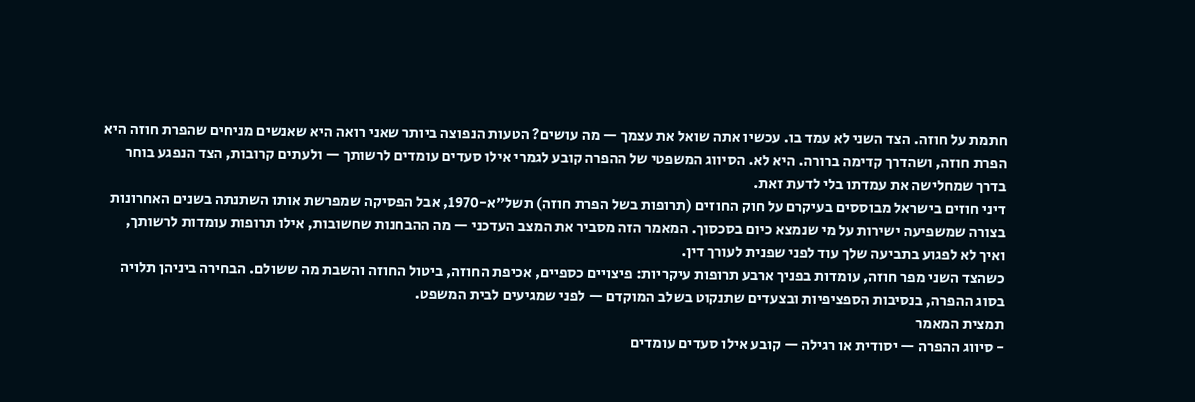חתמת על חוזה. הצד השני לא עמד בו. עכשיו אתה שואל את עצמך — מה עושים? הטעות הנפוצה ביותר שאני רואה היא שאנשים מניחים שהפרת חוזה היא הפרת חוזה, ושהדרך קדימה ברורה. היא לא. הסיווג המשפטי של ההפרה קובע לגמרי אילו סעדים עומדים לרשותך — ולעתים קרובות, הצד הנפגע בוחר בדרך שמחלישה את עמדתו בלי לדעת זאת.
דיני חוזים בישראל מבוססים בעיקרם על חוק החוזים (תרופות בשל הפרת חוזה) תשל"א-1970, אבל הפסיקה שמפרשת אותו השתנתה בשנים האחרונות בצורה שמשפיעה ישירות על מי שנמצא כיום בסכסוך. המאמר הזה מסביר את המצב העדכני — מה ההבחנות שחשובות, אילו תרופות עומדות לרשותך, ואיך לא לפגוע בתביעה שלך עוד לפני שפנית לעורך דין.
כשהצד השני מפר חוזה, עומדות בפניך ארבע תרופות עיקריות: פיצויים כספיים, אכיפת החוזה, ביטול החוזה והשבת מה ששולם. הבחירה ביניהן תלויה בסוג ההפרה, בנסיבות הספציפיות ובצעדים שתנקוט בשלב המוקדם — לפני שמגיעים לבית המשפט.
תמצית המאמר
- סיווג ההפרה — יסודית או רגילה — קובע אילו סעדים עומדים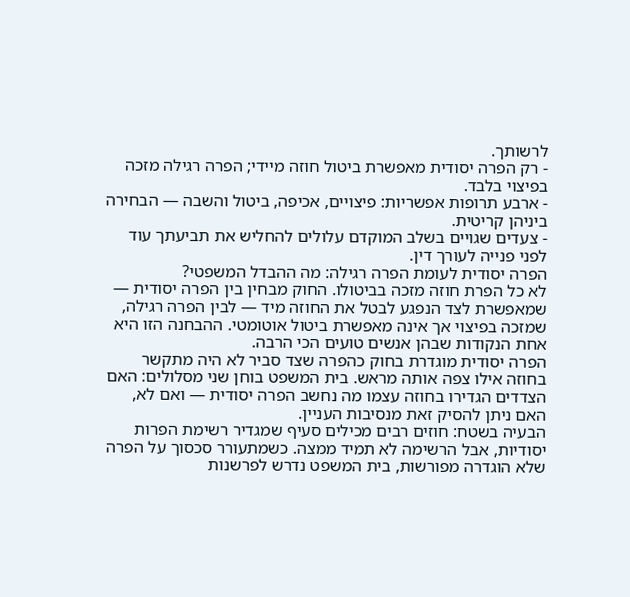לרשותך.
- רק הפרה יסודית מאפשרת ביטול חוזה מיידי; הפרה רגילה מזכה בפיצוי בלבד.
- ארבע תרופות אפשריות: פיצויים, אכיפה, ביטול והשבה — הבחירה ביניהן קריטית.
- צעדים שגויים בשלב המוקדם עלולים להחליש את תביעתך עוד לפני פנייה לעורך דין.
הפרה יסודית לעומת הפרה רגילה: מה ההבדל המשפטי?
לא כל הפרת חוזה מזכה בביטולו. החוק מבחין בין הפרה יסודית — שמאפשרת לצד הנפגע לבטל את החוזה מיד — לבין הפרה רגילה, שמזכה בפיצוי אך אינה מאפשרת ביטול אוטומטי. ההבחנה הזו היא אחת הנקודות שבהן אנשים טועים הכי הרבה.
הפרה יסודית מוגדרת בחוק כהפרה שצד סביר לא היה מתקשר בחוזה אילו צפה אותה מראש. בית המשפט בוחן שני מסלולים: האם הצדדים הגדירו בחוזה עצמו מה נחשב הפרה יסודית — ואם לא, האם ניתן להסיק זאת מנסיבות העניין.
הבעיה בשטח: חוזים רבים מכילים סעיף שמגדיר רשימת הפרות יסודיות, אבל הרשימה לא תמיד ממצה. כשמתעורר סכסוך על הפרה שלא הוגדרה מפורשות, בית המשפט נדרש לפרשנות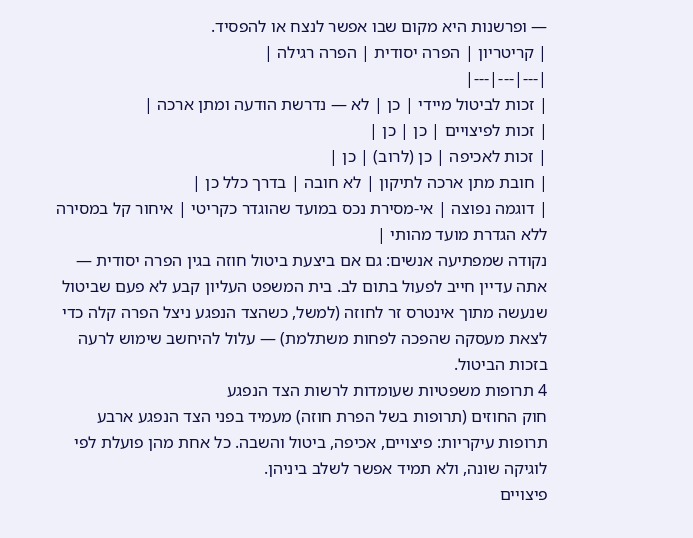— ופרשנות היא מקום שבו אפשר לנצח או להפסיד.
| קריטריון | הפרה יסודית | הפרה רגילה |
|---|---|---|
| זכות לביטול מיידי | כן | לא — נדרשת הודעה ומתן ארכה |
| זכות לפיצויים | כן | כן |
| זכות לאכיפה | כן (לרוב) | כן |
| חובת מתן ארכה לתיקון | לא חובה | בדרך כלל כן |
| דוגמה נפוצה | אי-מסירת נכס במועד שהוגדר כקריטי | איחור קל במסירה ללא הגדרת מועד מהותי |
נקודה שמפתיעה אנשים: גם אם ביצעת ביטול חוזה בגין הפרה יסודית — אתה עדיין חייב לפעול בתום לב. בית המשפט העליון קבע לא פעם שביטול שנעשה מתוך אינטרס זר לחוזה (למשל, כשהצד הנפגע ניצל הפרה קלה כדי לצאת מעסקה שהפכה לפחות משתלמת) — עלול להיחשב שימוש לרעה בזכות הביטול.
4 תרופות משפטיות שעומדות לרשות הצד הנפגע
חוק החוזים (תרופות בשל הפרת חוזה) מעמיד בפני הצד הנפגע ארבע תרופות עיקריות: פיצויים, אכיפה, ביטול והשבה. כל אחת מהן פועלת לפי לוגיקה שונה, ולא תמיד אפשר לשלב ביניהן.
פיצויים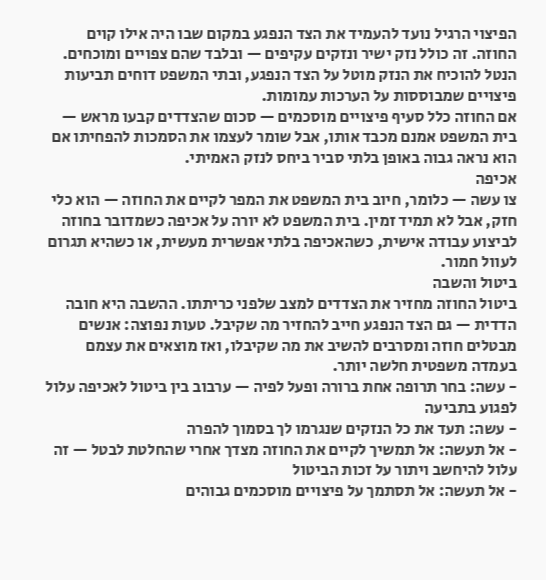הפיצוי הרגיל נועד להעמיד את הצד הנפגע במקום שבו היה אילו קוים החוזה. זה כולל נזק ישיר ונזקים עקיפים — ובלבד שהם צפויים ומוכחים. הנטל להוכיח את הנזק מוטל על הצד הנפגע, ובתי המשפט דוחים תביעות פיצויים שמבוססות על הערכות עמומות.
אם החוזה כלל סעיף פיצויים מוסכמים — סכום שהצדדים קבעו מראש — בית המשפט אמנם מכבד אותו, אבל שומר לעצמו את הסמכות להפחיתו אם הוא נראה גבוה באופן בלתי סביר ביחס לנזק האמיתי.
אכיפה
צו עשה — כלומר, חיוב בית המשפט את המפר לקיים את החוזה — הוא כלי חזק, אבל לא תמיד זמין. בית המשפט לא יורה על אכיפה כשמדובר בחוזה לביצוע עבודה אישית, כשהאכיפה בלתי אפשרית מעשית, או כשהיא תגרום לעוול חמור.
ביטול והשבה
ביטול החוזה מחזיר את הצדדים למצב שלפני כריתתו. ההשבה היא חובה הדדית — גם הצד הנפגע חייב להחזיר מה שקיבל. טעות נפוצה: אנשים מבטלים חוזה ומסרבים להשיב את מה שקיבלו, ואז מוצאים את עצמם בעמדה משפטית חלשה יותר.
- עשה: בחר תרופה אחת ברורה ופעל לפיה — ערבוב בין ביטול לאכיפה עלול לפגוע בתביעה
- עשה: תעד את כל הנזקים שנגרמו לך בסמוך להפרה
- אל תעשה: אל תמשיך לקיים את החוזה מצדך אחרי שהחלטת לבטל — זה עלול להיחשב ויתור על זכות הביטול
- אל תעשה: אל תסתמך על פיצויים מוסכמים גבוהים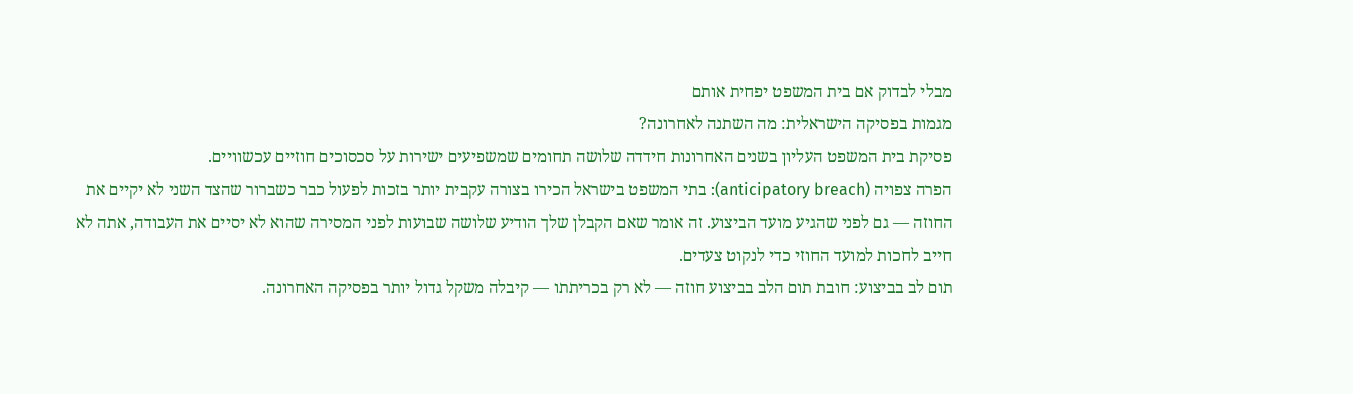מבלי לבדוק אם בית המשפט יפחית אותם
מגמות בפסיקה הישראלית: מה השתנה לאחרונה?
פסיקת בית המשפט העליון בשנים האחרונות חידדה שלושה תחומים שמשפיעים ישירות על סכסוכים חוזיים עכשוויים.
הפרה צפויה (anticipatory breach): בתי המשפט בישראל הכירו בצורה עקבית יותר בזכות לפעול כבר כשברור שהצד השני לא יקיים את החוזה — גם לפני שהגיע מועד הביצוע. זה אומר שאם הקבלן שלך הודיע שלושה שבועות לפני המסירה שהוא לא יסיים את העבודה, אתה לא חייב לחכות למועד החוזי כדי לנקוט צעדים.
תום לב בביצוע: חובת תום הלב בביצוע חוזה — לא רק בכריתתו — קיבלה משקל גדול יותר בפסיקה האחרונה.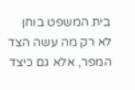בית המשפט בוחן לא רק מה עשה הצד המפר, אלא גם כיצד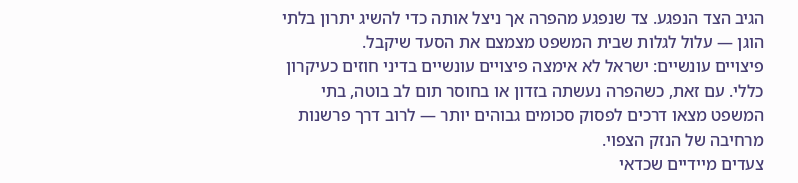הגיב הצד הנפגע. צד שנפגע מהפרה אך ניצל אותה כדי להשיג יתרון בלתי הוגן — עלול לגלות שבית המשפט מצמצם את הסעד שיקבל.
פיצויים עונשיים: ישראל לא אימצה פיצויים עונשיים בדיני חוזים כעיקרון כללי. עם זאת, כשהפרה נעשתה בזדון או בחוסר תום לב בוטה, בתי המשפט מצאו דרכים לפסוק סכומים גבוהים יותר — לרוב דרך פרשנות מרחיבה של הנזק הצפוי.
צעדים מיידיים שכדאי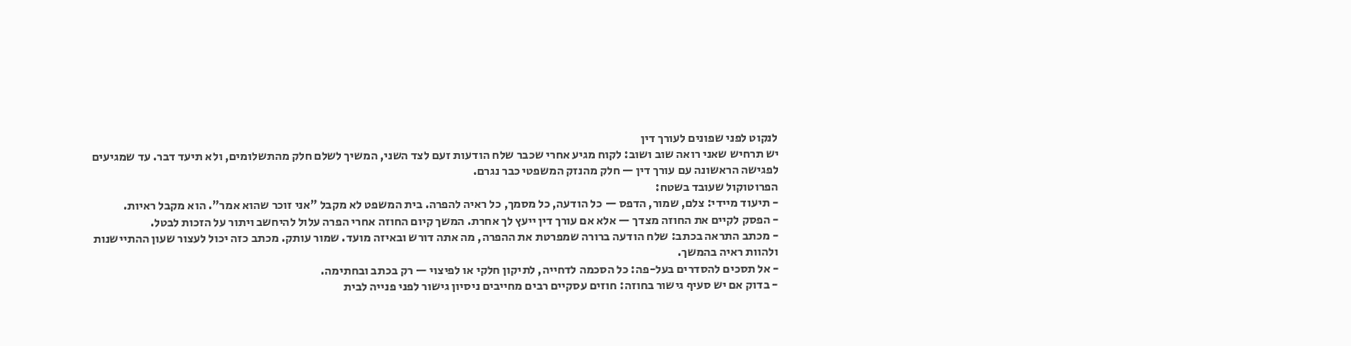לנקוט לפני שפונים לעורך דין
יש תרחיש שאני רואה שוב ושוב: לקוח מגיע אחרי שכבר שלח הודעות זעם לצד השני, המשיך לשלם חלק מהתשלומים, ולא תיעד דבר. עד שמגיעים לפגישה הראשונה עם עורך דין — חלק מהנזק המשפטי כבר נגרם.
הפרוטוקול שעובד בשטח:
- תיעוד מיידי: צלם, שמור, הדפס — כל הודעה, כל מסמך, כל ראיה להפרה. בית המשפט לא מקבל "אני זוכר שהוא אמר". הוא מקבל ראיות.
- הפסק לקיים את החוזה מצדך — אלא אם עורך דין ייעץ לך אחרת. המשך קיום החוזה אחרי הפרה עלול להיחשב ויתור על הזכות לבטל.
- מכתב התראה בכתב: שלח הודעה ברורה שמפרטת את ההפרה, מה אתה דורש ובאיזה מועד. שמור עותק. מכתב כזה יכול לעצור שעון ההתיישנות ולהוות ראיה בהמשך.
- אל תסכים להסדרים בעל-פה: כל הסכמה לדחייה, לתיקון חלקי או לפיצוי — רק בכתב ובחתימה.
- בדוק אם יש סעיף גישור בחוזה: חוזים עסקיים רבים מחייבים ניסיון גישור לפני פנייה לבית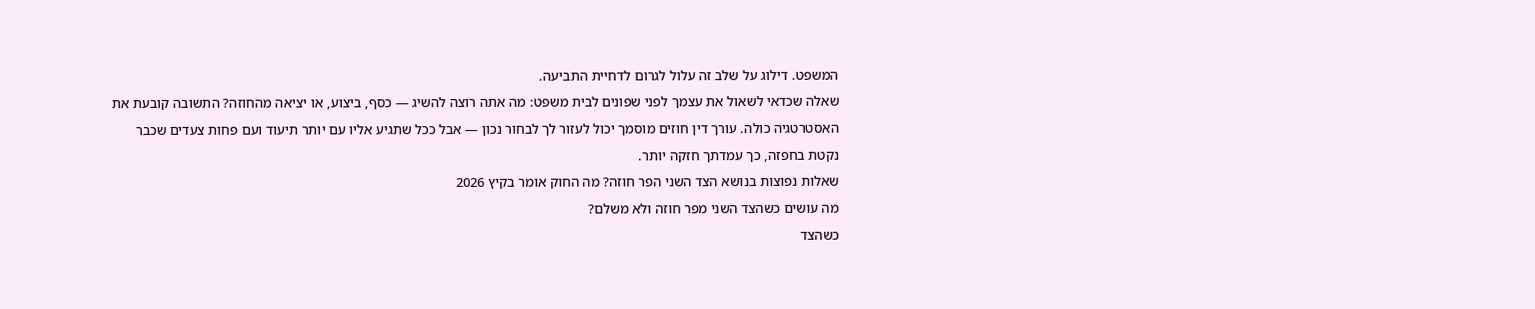המשפט. דילוג על שלב זה עלול לגרום לדחיית התביעה.
שאלה שכדאי לשאול את עצמך לפני שפונים לבית משפט: מה אתה רוצה להשיג — כסף, ביצוע, או יציאה מהחוזה? התשובה קובעת את האסטרטגיה כולה. עורך דין חוזים מוסמך יכול לעזור לך לבחור נכון — אבל ככל שתגיע אליו עם יותר תיעוד ועם פחות צעדים שכבר נקטת בחפזה, כך עמדתך חזקה יותר.
שאלות נפוצות בנושא הצד השני הפר חוזה? מה החוק אומר בקיץ 2026
מה עושים כשהצד השני מפר חוזה ולא משלם?
כשהצד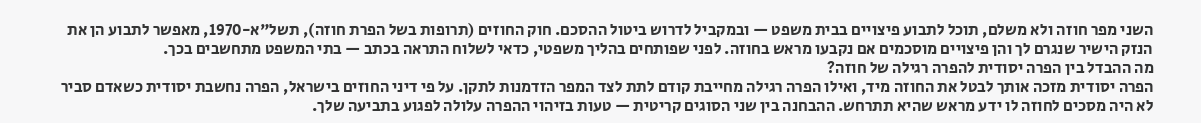השני מפר חוזה ולא משלם, תוכל לתבוע פיצויים בבית משפט — ובמקביל לדרוש ביטול ההסכם. חוק החוזים (תרופות בשל הפרת חוזה), תשל"א-1970, מאפשר לתבוע הן את הנזק הישיר שנגרם לך והן פיצויים מוסכמים אם נקבעו מראש בחוזה. לפני שפותחים בהליך משפטי, כדאי לשלוח התראה בכתב — בתי המשפט מתחשבים בכך.
מה ההבדל בין הפרה יסודית להפרה רגילה של חוזה?
הפרה יסודית מזכה אותך לבטל את החוזה מיד, ואילו הפרה רגילה מחייבת קודם לתת לצד המפר הזדמנות לתקן. על פי דיני החוזים בישראל, הפרה נחשבת יסודית כשאדם סביר לא היה מסכים לחוזה לו ידע מראש שהיא תתרחש. ההבחנה בין שני הסוגים קריטית — טעות בזיהוי ההפרה עלולה לפגוע בתביעה שלך.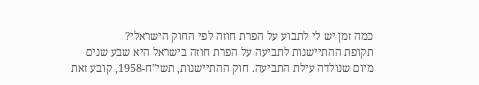כמה זמן יש לי לתבוע על הפרת חוזה לפי החוק הישראלי?
תקופת ההתיישנות לתביעה על הפרת חוזה בישראל היא שבע שנים מיום שנולדה עילת התביעה. חוק ההתיישנות, תשי"ח-1958, קובע זאת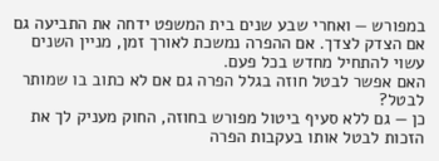במפורש — ואחרי שבע שנים בית המשפט ידחה את התביעה גם אם הצדק לצדך. אם ההפרה נמשכת לאורך זמן, מניין השנים עשוי להתחיל מחדש בכל פעם.
האם אפשר לבטל חוזה בגלל הפרה גם אם לא כתוב בו שמותר לבטל?
כן — גם ללא סעיף ביטול מפורש בחוזה, החוק מעניק לך את הזכות לבטל אותו בעקבות הפרה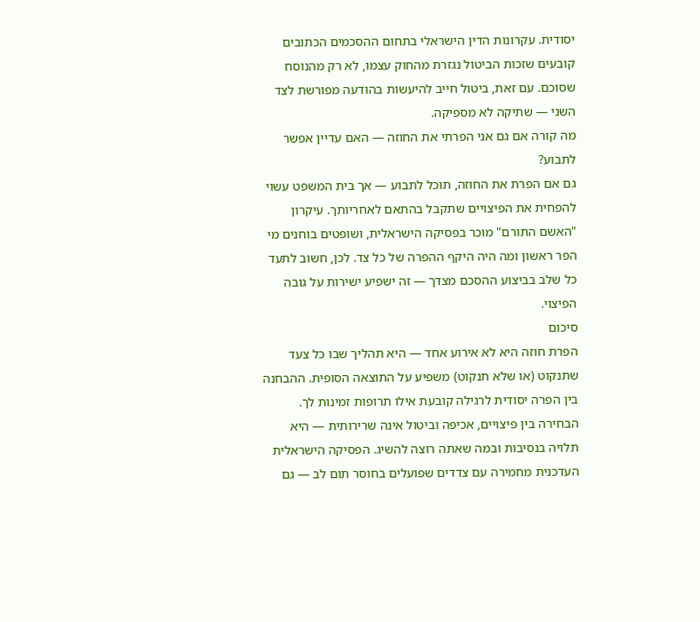יסודית. עקרונות הדין הישראלי בתחום ההסכמים הכתובים קובעים שזכות הביטול נגזרת מהחוק עצמו, לא רק מהנוסח שסוכם. עם זאת, ביטול חייב להיעשות בהודעה מפורשת לצד השני — שתיקה לא מספיקה.
מה קורה אם גם אני הפרתי את החוזה — האם עדיין אפשר לתבוע?
גם אם הפרת את החוזה, תוכל לתבוע — אך בית המשפט עשוי להפחית את הפיצויים שתקבל בהתאם לאחריותך. עיקרון "האשם התורם" מוכר בפסיקה הישראלית, ושופטים בוחנים מי הפר ראשון ומה היה היקף ההפרה של כל צד. לכן, חשוב לתעד כל שלב בביצוע ההסכם מצדך — זה ישפיע ישירות על גובה הפיצוי.
סיכום
הפרת חוזה היא לא אירוע אחד — היא תהליך שבו כל צעד שתנקוט (או שלא תנקוט) משפיע על התוצאה הסופית. ההבחנה בין הפרה יסודית לרגילה קובעת אילו תרופות זמינות לך. הבחירה בין פיצויים, אכיפה וביטול אינה שרירותית — היא תלויה בנסיבות ובמה שאתה רוצה להשיג. הפסיקה הישראלית העדכנית מחמירה עם צדדים שפועלים בחוסר תום לב — גם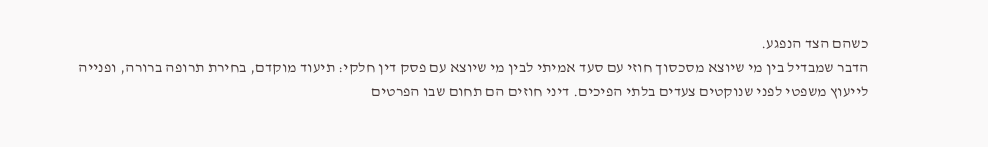כשהם הצד הנפגע.
הדבר שמבדיל בין מי שיוצא מסכסוך חוזי עם סעד אמיתי לבין מי שיוצא עם פסק דין חלקי: תיעוד מוקדם, בחירת תרופה ברורה, ופנייה לייעוץ משפטי לפני שנוקטים צעדים בלתי הפיכים. דיני חוזים הם תחום שבו הפרטים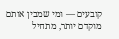קובעים — ומי שמבין אותם מוקדם יותר, מתחיל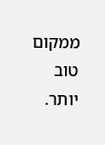ממקום טוב יותר.